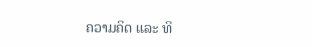ຄວາມຄິດ ແລະ ທິ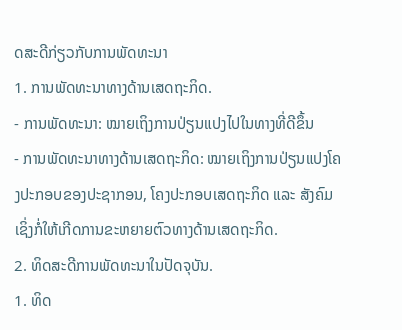ດສະດີກ່ຽວກັບການພັດທະນາ
1. ການພັດທະນາທາງດ້ານເສດຖະກິດ.
- ການພັດທະນາ: ໝາຍເຖິງການປ່ຽນແປງໄປໃນທາງທີ່ດີຂຶ້ນ
- ການພັດທະນາທາງດ້ານເສດຖະກິດ: ໝາຍເຖິງການປ່ຽນແປງໂຄງປະກອບຂອງປະຊາກອນ, ໂຄງປະກອບເສດຖະກິດ ແລະ ສັງຄົມເຊິ່ງກໍ່ໃຫ້ເກີດການຂະຫຍາຍຕົວທາງດ້ານເສດຖະກິດ.
2. ທິດສະດີການພັດທະນາໃນປັດຈຸບັນ.
1. ທິດ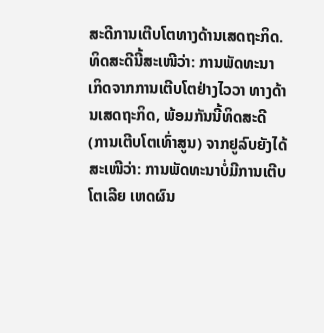ສະດີການເຕີບໂຕທາງດ້ານເສດຖະກິດ.
ທິດສະດີນີ້ສະເໜີວ່າ: ການພັດທະນາເກິດຈາກການເຕີບໂຕຢ່າງໄວວາ ທາງດ້ານເສດຖະກິດ, ພ້ອມກັນນີ້ທິດສະດີ (ການເຕີບໂຕເທົ່າສູນ) ຈາກຢູລົບຍັງໄດ້ສະເໜີວ່າ: ການພັດທະນາບໍ່ມີການເຕີບໂຕເລີຍ ເຫດຜົນ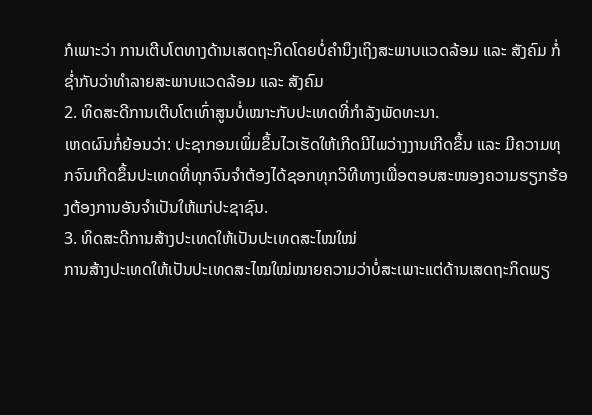ກໍເພາະວ່າ ການເຕີບໂຕທາງດ້ານເສດຖະກິດໂດຍບໍ່ຄຳນຶງເຖິງສະພາບແວດລ້ອມ ແລະ ສັງຄົມ ກໍ່ຊໍ່າກັບວ່າທຳລາຍສະພາບແວດລ້ອມ ແລະ ສັງຄົມ
2. ທິດສະດີການເຕີບໂຕເທົ່າສູນບໍ່ເໝາະກັບປະເທດທີ່ກຳລັງພັດທະນາ.
ເຫດຜົນກໍ່ຍ້ອນວ່າ: ປະຊາກອນເພິ່ມຂຶ້ນໄວເຮັດໃຫ້ເກີດມີໄພວ່າງງານເກີດຂຶ້ນ ແລະ ມີຄວາມທຸກຈົນເກີດຂຶ້ນປະເທດທີ່ທຸກຈົນຈຳຕ້ອງໄດ້ຊອກທຸກວິທີທາງເພື່ອຕອບສະໜອງຄວາມຮຽກຮ້ອງຕ້ອງການອັນຈຳເປັນໃຫ້ແກ່ປະຊາຊົນ.
3. ທິດສະດີການສ້າງປະເທດໃຫ້ເປັນປະເທດສະໄໝໃໝ່
ການສ້າງປະເທດໃຫ້ເປັນປະເທດສະໄໝໃໝ່ໝາຍຄວາມວ່າບໍ່ສະເພາະແຕ່ດ້ານເສດຖະກິດພຽ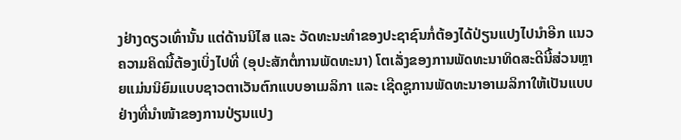ງຢ່າງດຽວເທົ່ານັ້ນ ແຕ່ດ້ານນິໄສ ແລະ ວັດທະນະທຳຂອງປະຊາຊົນກໍ່ຕ້ອງໄດ້ປ່ຽນແປງໄປນຳອີກ ແນວຄວາມຄິດນີ້ຕ້ອງເບິ່ງໄປທີ່ (ອຸປະສັກຕໍ່ການພັດທະນາ) ໂຕເລັ່ງຂອງການພັດທະນາທິດສະດີນີ້ສ່ວນຫຼາຍແມ່ນນິຍົມແບບຊາວຕາເວັນຕົກແບບອາເມລິກາ ແລະ ເຊີດຊູການພັດທະນາອາເມລິກາໃຫ້ເປັນແບບຢ່າງທີ່ນຳໜ້າຂອງການປ່ຽນແປງ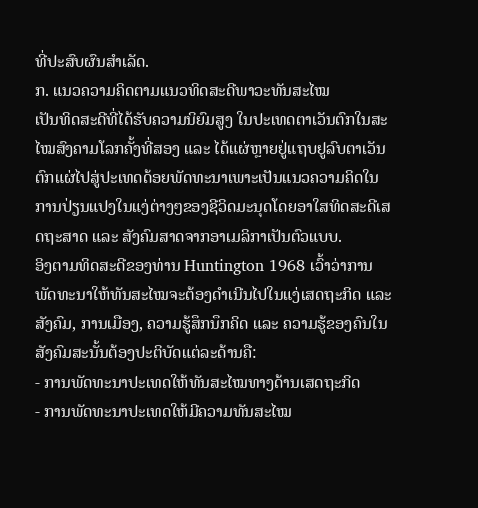ທີ່ປະສົບຜົນສຳເລັດ.
ກ. ແນວຄວາມຄິດຕາມແນວທິດສະດີພາວະທັນສະໄໝ
ເປັນທິດສະດີທີ່ໄດ້ຮັບຄວາມນິຍົມສູງ ໃນປະເທດຕາເວັນຕົກໃນສະໄໝສົງຄາມໂລກຄັ້ງທີ່ສອງ ແລະ ໄດ້ແຜ່ຫຼາຍຢູ່ແຖບຢູລົບຕາເວັນຕົກແຜ່ໄປສູ່ປະເທດດ້ອຍພັດທະນາເພາະເປັນແນວຄວາມຄິດໃນການປ່ຽນແປງໃນແງ່ຕ່າງໆຂອງຊີວິດມະນຸດໂດຍອາໃສທິດສະດີເສດຖະສາດ ແລະ ສັງຄົມສາດຈາກອາເມລິກາເປັນຕົວແບບ.
ອິງຕາມທິດສະດີຂອງທ່ານ Huntington 1968 ເວົ້າວ່າການພັດທະນາໃຫ້ທັນສະໄໝຈະຕ້ອງດຳເນີນໄປໃນແງ່ເສດຖະກິດ ແລະ ສັງຄົມ, ການເມືອງ, ຄວາມຮູ້ສຶກນຶກຄິດ ແລະ ຄວາມຮູ້ຂອງຄົນໃນສັງຄົມສະນັ້ນຕ້ອງປະຕິບັດແຕ່ລະດ້ານຄື:
- ການພັດທະນາປະເທດໃຫ້ທັນສະໄໝທາງດ້ານເສດຖະກິດ
- ການພັດທະນາປະເທດໃຫ້ມີຄວາມທັນສະໄໝ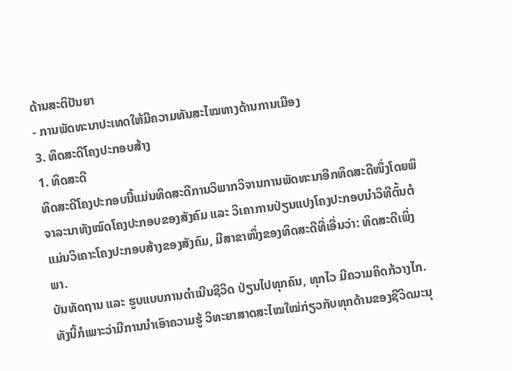ດ້ານສະຕິປັນຍາ
- ການພັດທະນາປະເທດໃຫ້ມີຄວາມທັນສະໄໝທາງດ້ານການເມືອງ
3. ທິດສະດີໂຄງປະກອບສ້າງ
1. ທິດສະດີ
ທິດສະດີໂຄງປະກອບນີ້ແມ່ນທິດສະດີການວິພາກວິຈານການພັດທະນາອີກທິດສະດີໜຶ່ງໂດຍພິຈາລະນາທັງໝົດໂຄງປະກອບຂອງສັງຄົມ ແລະ ວິເຄາການປ່ຽນແປງໂຄງປະກອບນຳວິທີຕົ້ນຕໍແມ່ນວິເຄາະໂຄງປະກອບສ້າງຂອງສັງຄົມ, ມີສາຂາໜຶ່ງຂອງທິດສະດີທີ່ເອີ່ນວ່າ: ທິດສະດີເພິ່ງພາ.
ບັນທັດຖານ ແລະ ຮູບແບບການດຳເນີນຊີວິດ ປ່ຽນໄປທຸກຄົນ, ທຸກໄວ ມີຄວາມຄິດກ້ວາງໄກ. ທັງນີ້ກໍເພາະວ່າມີການນຳເອົາຄວາມຮູ້ ວິທະຍາສາດສະໄໝໃໝ່ກ່ຽວກັບທຸກດ້ານຂອງຊີວິດມະນຸ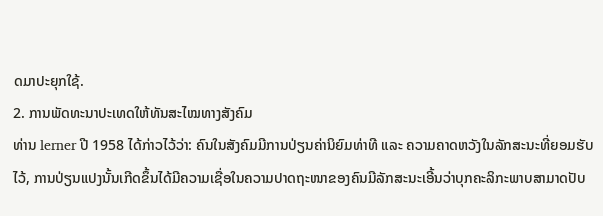ດມາປະຍຸກໃຊ້.
2. ການພັດທະນາປະເທດໃຫ້ທັນສະໄໝທາງສັງຄົມ
ທ່ານ lerner ປີ 1958 ໄດ້ກ່າວໄວ້ວ່າ: ຄົນໃນສັງຄົມມີການປ່ຽນຄ່ານິຍົມທ່າທີ ແລະ ຄວາມຄາດຫວັງໃນລັກສະນະທີ່ຍອມຮັບໄວ້, ການປ່ຽນແປງນັ້ນເກີດຂຶ້ນໄດ້ມີຄວາມເຊື່ອໃນຄວາມປາດຖະໜາຂອງຄົນມີລັກສະນະເອີ້ນວ່າບຸກຄະລິກະພາບສາມາດປັບ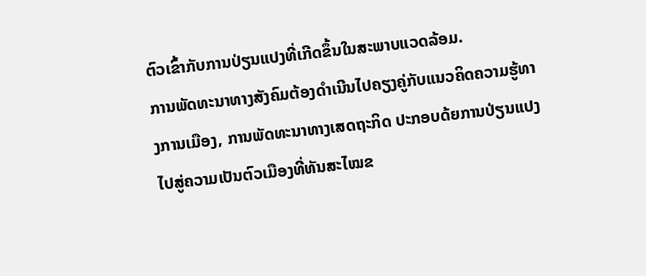ຕົວເຂົ້າກັບການປ່ຽນແປງທີ່ເກີດຂຶ້ນໃນສະພາບແວດລ້ອມ.
ການພັດທະນາທາງສັງຄົມຕ້ອງດຳເນີນໄປຄຽງຄູ່ກັບແນວຄິດຄວາມຮູ້ທາງການເມືອງ, ການພັດທະນາທາງເສດຖະກິດ ປະກອບດ້ຍການປ່ຽນແປງ ໄປສູ່ຄວາມເປັນຕົວເມືອງທີ່ທັນສະໄໝຂ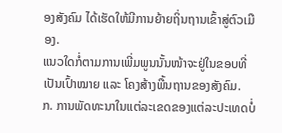ອງສັງຄົມ ໄດ້ເຮັດໃຫ້ມີການຍ້າຍຖິ່ນຖານເຂົ້າສູ່ຕົວເມືອງ.
ແນວໃດກໍ່ຕາມການເພີ່ມພູນນັ້ນໜ້າຈະຢູ່ໃນຂອບທີ່ເປັນເປົ້າໝາຍ ແລະ ໂຄງສ້າງພື້ນຖານຂອງສັງຄົມ.
ກ. ການພັດທະນາໃນແຕ່ລະເຂດຂອງແຕ່ລະປະເທດບໍ່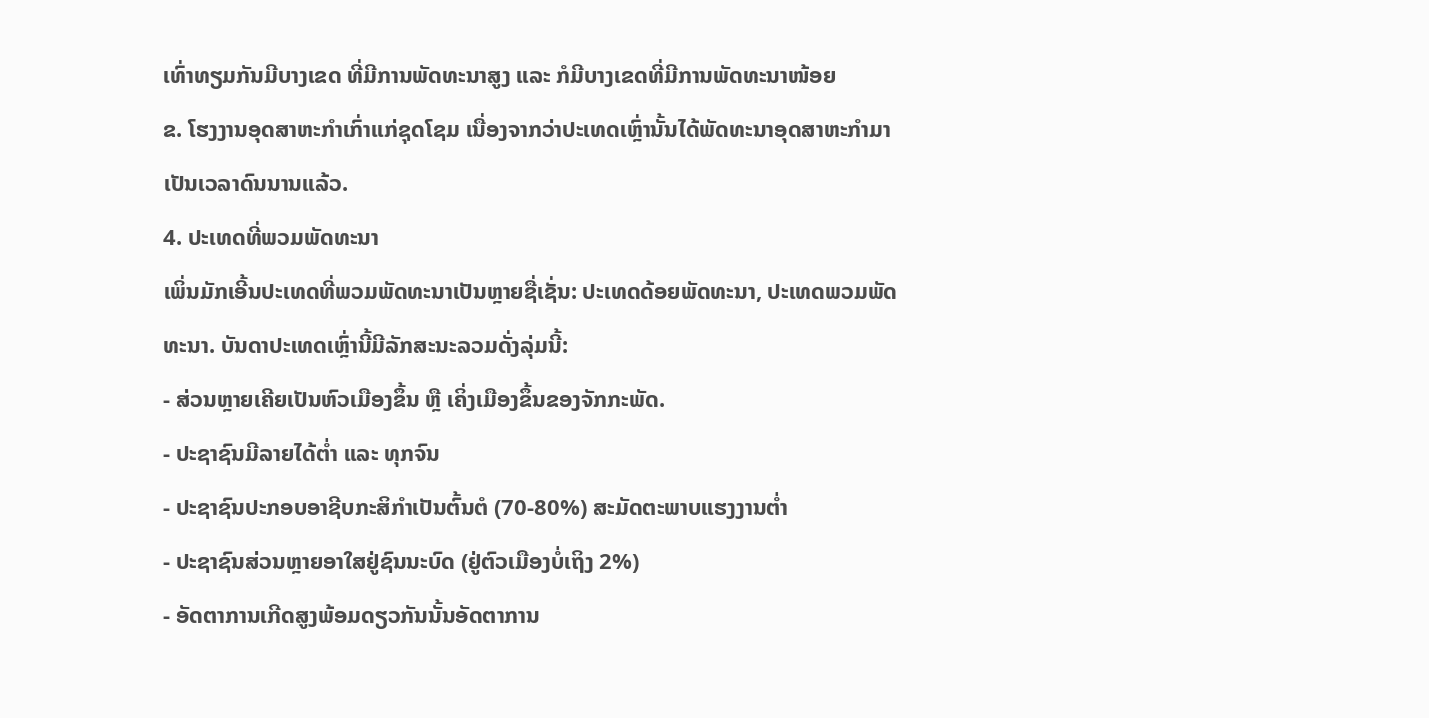ເທົ່າທຽມກັນມີບາງເຂດ ທີ່ມີການພັດທະນາສູງ ແລະ ກໍມີບາງເຂດທີ່ມີການພັດທະນາໜ້ອຍ
ຂ. ໂຮງງານອຸດສາຫະກຳເກົ່າແກ່ຊຸດໂຊມ ເນື່ອງຈາກວ່າປະເທດເຫຼົ່ານັ້ນໄດ້ພັດທະນາອຸດສາຫະກຳມາເປັນເວລາດົນນານແລ້ວ.
4. ປະເທດທີ່ພວມພັດທະນາ
ເພິ່ນມັກເອີ້ນປະເທດທີ່ພວມພັດທະນາເປັນຫຼາຍຊື່ເຊັ່ນ: ປະເທດດ້ອຍພັດທະນາ, ປະເທດພວມພັດທະນາ. ບັນດາປະເທດເຫຼົ່ານີ້ມີລັກສະນະລວມດັ່ງລຸ່ມນີ້:
- ສ່ວນຫຼາຍເຄີຍເປັນຫົວເມືອງຂຶ້ນ ຫຼື ເຄິ່ງເມືອງຂຶ້ນຂອງຈັກກະພັດ.
- ປະຊາຊົນມີລາຍໄດ້ຕໍ່າ ແລະ ທຸກຈົນ
- ປະຊາຊົນປະກອບອາຊີບກະສິກຳເປັນຕົ້ນຕໍ (70-80%) ສະມັດຕະພາບແຮງງານຕໍ່າ
- ປະຊາຊົນສ່ວນຫຼາຍອາໃສຢູ່ຊົນນະບົດ (ຢູ່ຕົວເມືອງບໍ່ເຖິງ 2%)
- ອັດຕາການເກີດສູງພ້ອມດຽວກັນນັ້ນອັດຕາການ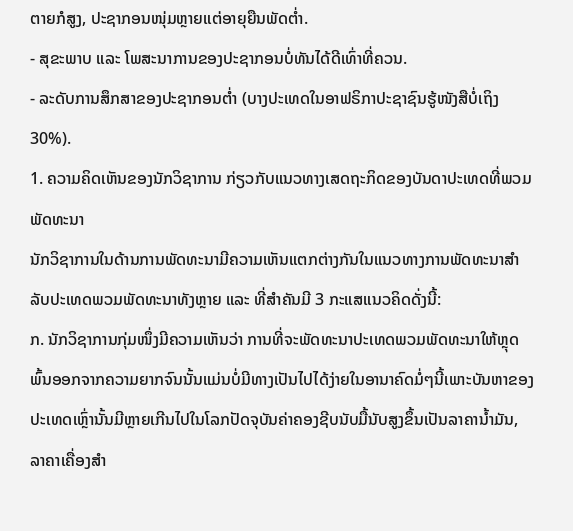ຕາຍກໍສູງ, ປະຊາກອນໜຸ່ມຫຼາຍແຕ່ອາຍຸຍືນພັດຕໍ່າ.
- ສຸຂະພາບ ແລະ ໂພສະນາການຂອງປະຊາກອນບໍ່ທັນໄດ້ດີເທົ່າທີ່ຄວນ.
- ລະດັບການສຶກສາຂອງປະຊາກອນຕໍ່າ (ບາງປະເທດໃນອາຟຣິກາປະຊາຊົນຮູ້ໜັງສືບໍ່ເຖິງ 30%).
1. ຄວາມຄິດເຫັນຂອງນັກວິຊາການ ກ່ຽວກັບແນວທາງເສດຖະກິດຂອງບັນດາປະເທດທີ່ພວມພັດທະນາ
ນັກວິຊາການໃນດ້ານການພັດທະນາມີຄວາມເຫັນແຕກຕ່າງກັນໃນແນວທາງການພັດທະນາສຳລັບປະເທດພວມພັດທະນາທັງຫຼາຍ ແລະ ທີ່ສຳຄັນມີ 3 ກະແສແນວຄິດດັ່ງນີ້:
ກ. ນັກວິຊາການກຸ່ມໜຶ່ງມີຄວາມເຫັນວ່າ ການທີ່ຈະພັດທະນາປະເທດພວມພັດທະນາໃຫ້ຫຼຸດພົ້ນອອກຈາກຄວາມຍາກຈົນນັ້ນແມ່ນບໍ່ມີທາງເປັນໄປໄດ້ງ່າຍໃນອານາຄົດມໍ່ໆນີ້ເພາະບັນຫາຂອງປະເທດເຫຼົ່ານັ້ນມີຫຼາຍເກີນໄປໃນໂລກປັດຈຸບັນຄ່າຄອງຊີບນັບມື້ນັບສູງຂຶ້ນເປັນລາຄານໍ້າມັນ, ລາຄາເຄື່ອງສຳ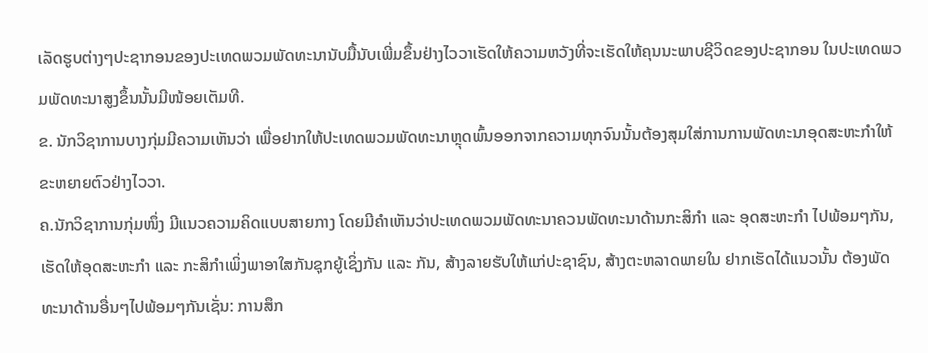ເລັດຮູບຕ່າງໆປະຊາກອນຂອງປະເທດພວມພັດທະນານັບມື້ນັບເພີ່ມຂຶ້ນຢ່າງໄວວາເຮັດໃຫ້ຄວາມຫວັງທີ່ຈະເຮັດໃຫ້ຄຸນນະພາບຊີວິດຂອງປະຊາກອນ ໃນປະເທດພວມພັດທະນາສູງຂຶ້ນນັ້ນມີໜ້ອຍເຕັມທີ.
ຂ. ນັກວິຊາການບາງກຸ່ມມີຄວາມເຫັນວ່າ ເພື່ອຢາກໃຫ້ປະເທດພວມພັດທະນາຫຼຸດພົ້ນອອກຈາກຄວາມທຸກຈົນນັ້ນຕ້ອງສຸມໃສ່ການການພັດທະນາອຸດສະຫະກຳໃຫ້ຂະຫຍາຍຕົວຢ່າງໄວວາ.
ຄ.ນັກວິຊາການກຸ່ມໜຶ່ງ ມີແນວຄວາມຄິດແບບສາຍກາງ ໂດຍມີຄຳເຫັນວ່າປະເທດພວມພັດທະນາຄວນພັດທະນາດ້ານກະສິກຳ ແລະ ອຸດສະຫະກຳ ໄປພ້ອມໆກັນ, ເຮັດໃຫ້ອຸດສະຫະກຳ ແລະ ກະສິກຳເພິ່ງພາອາໃສກັນຊຸກຍູ້ເຊິ່ງກັນ ແລະ ກັນ, ສ້າງລາຍຮັບໃຫ້ແກ່ປະຊາຊົນ, ສ້າງຕະຫລາດພາຍໃນ ຢາກເຮັດໄດ້ແນວນັ້ນ ຕ້ອງພັດທະນາດ້ານອື່ນໆໄປພ້ອມໆກັນເຊັ່ນ: ການສຶກ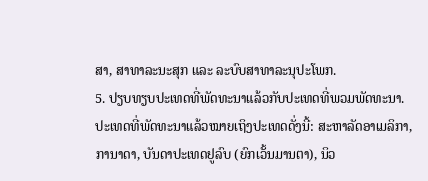ສາ, ສາທາລະນະສຸກ ແລະ ລະບົບສາທາລະນຸປະໂພກ.
5. ປຽບທຽບປະເທດທີ່ພັດທະນາແລ້ວກັບປະເທດທີ່ພວມພັດທະນາ.
ປະເທດທີ່ພັດທະນາແລ້ວໝາຍເຖິງປະເທດດັ່ງນີ້: ສະຫາລັດອາເມລິກາ, ການາດາ, ບັນດາປະເທດຢູລົບ (ຍົກເວັ້ນມານຕາ), ນິວ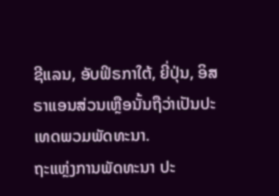ຊີແລນ, ອັບຟິຣກາໃຕ້, ຍີ່ປຸ່ນ, ອິສຣາແອນສ່ວນເຫຼືອນັ້ນຖືວ່າເປັນປະເທດພວມພັດທະນາ.
ຖະແຫຼ່ງການພັດທະນາ ປະ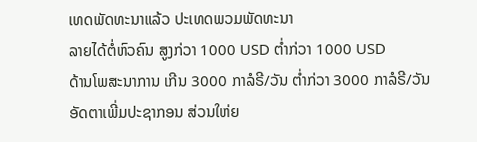ເທດພັດທະນາແລ້ວ ປະເທດພວມພັດທະນາ
ລາຍໄດ້ຕໍ່ຫົວຄົນ ສູງກ່ວາ 1000 USD ຕໍ່າກ່ວາ 1000 USD
ດ້ານໂພສະນາການ ເກີນ 3000 ກາລໍຣີ/ວັນ ຕໍ່າກ່ວາ 3000 ກາລໍຣີ/ວັນ
ອັດຕາເພີ່ມປະຊາກອນ ສ່ວນໃຫ່ຍ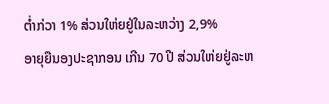ຕໍ່າກ່ວາ 1% ສ່ວນໃຫ່ຍຢູ່ໃນລະຫວ່າງ 2,9%
ອາຍຸຍືນອງປະຊາກອນ ເກີນ 70 ປີ ສ່ວນໃຫ່ຍຢູ່ລະຫ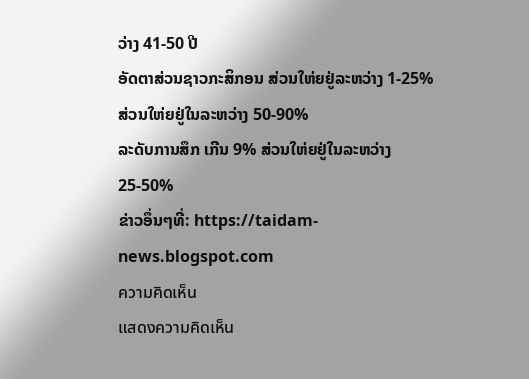ວ່າງ 41-50 ປີ
ອັດຕາສ່ວນຊາວກະສິກອນ ສ່ວນໃຫ່ຍຢູ່ລະຫວ່າງ 1-25% ສ່ວນໃຫ່ຍຢູ່ໃນລະຫວ່າງ 50-90%
ລະດັບການສຶກ ເກີນ 9% ສ່ວນໃຫ່ຍຢູ່ໃນລະຫວ່າງ 25-50%
ຂ່າວອຶ່ນໆທີ່: https://taidam-news.blogspot.com
ความคิดเห็น
แสดงความคิดเห็น